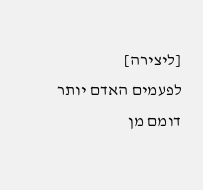[ליצירה]
לפעמים האדם יותר דומם מן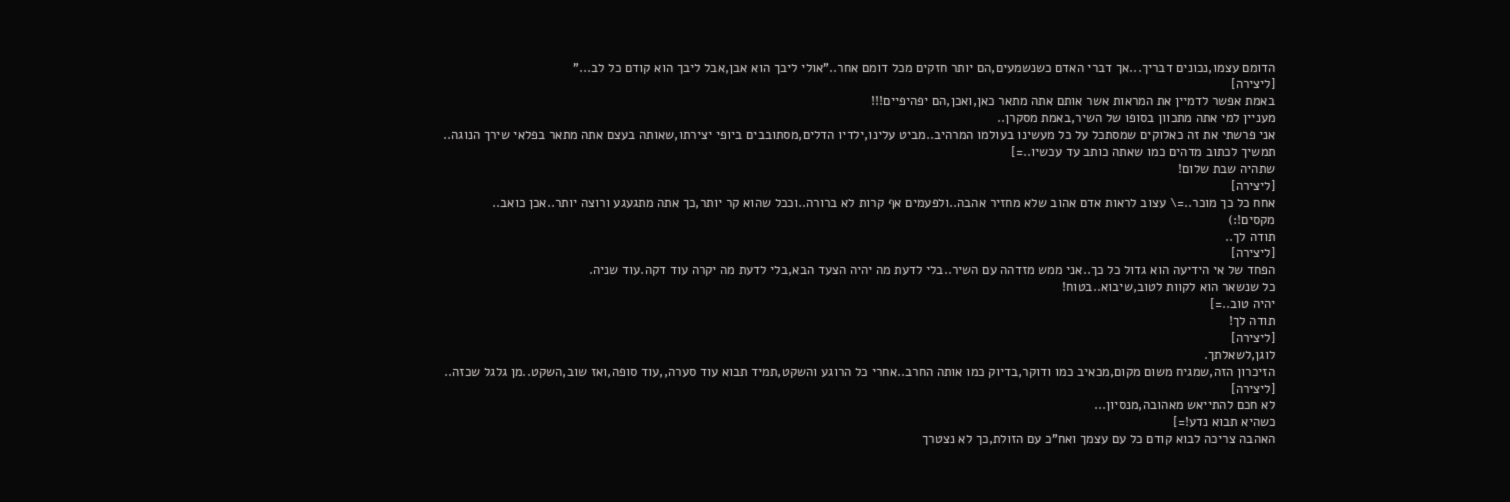הדומם עצמו,נכונים דבריך...אך דברי האדם כשנשמעים,הם יותר חזקים מכל דומם אחר.."אולי ליבך הוא אבן,אבל ליבך הוא קודם כל לב..."
[ליצירה]
באמת אפשר לדמיין את המראות אשר אותם אתה מתאר כאן,ואכן,הם יפהיפיים!!!
מעניין למי אתה מתכוון בסופו של השיר,באמת מסקרן..
אני פרשתי את זה כאלוקים שמסתכל על כל מעשינו בעולמו המרהיב..מביט עלינו,ילדיו הדלים,מסתובבים ביופי יצירתו,שאותה בעצם אתה מתאר בפלאי שירך הנוגה..
תמשיך לכתוב מדהים כמו שאתה כותב עד עכשיו..=]
שתהיה שבת שלום!
[ליצירה]
אחח כל כך מוכר..=\ עצוב לראות אדם אהוב שלא מחזיר אהבה..ולפעמים אף קרות לא ברורה..וככל שהוא קר יותר,כך אתה מתגעגע ורוצה יותר..אכן כואב..
מקסים!:)
תודה לך..
[ליצירה]
הפחד של אי הידיעה הוא גדול כל כך..אני ממש מזדהה עם השיר..בלי לדעת מה יהיה הצעד הבא,בלי לדעת מה יקרה עוד דקה.עוד שניה.
כל שנשאר הוא לקוות לטוב,שיבוא..בטוח!
יהיה טוב..=]
תודה לך!
[ליצירה]
לוגן,לשאלתך.
הזיכרון הזה,שמגיח משום מקום,מכאיב כמו ודוקר,בדיוק כמו אותה החרב..אחרי כל הרוגע והשקט,תמיד תבוא עוד סערה,,עוד סופה,ואז שוב,השקט..מן גלגל שכזה..
[ליצירה]
לא חכם להתייאש מאהובה,מנסיון...
כשהיא תבוא נדע!=]
האהבה צריכה לבוא קודם כל עם עצמך ואח"כ עם הזולת,כך לא נצטרך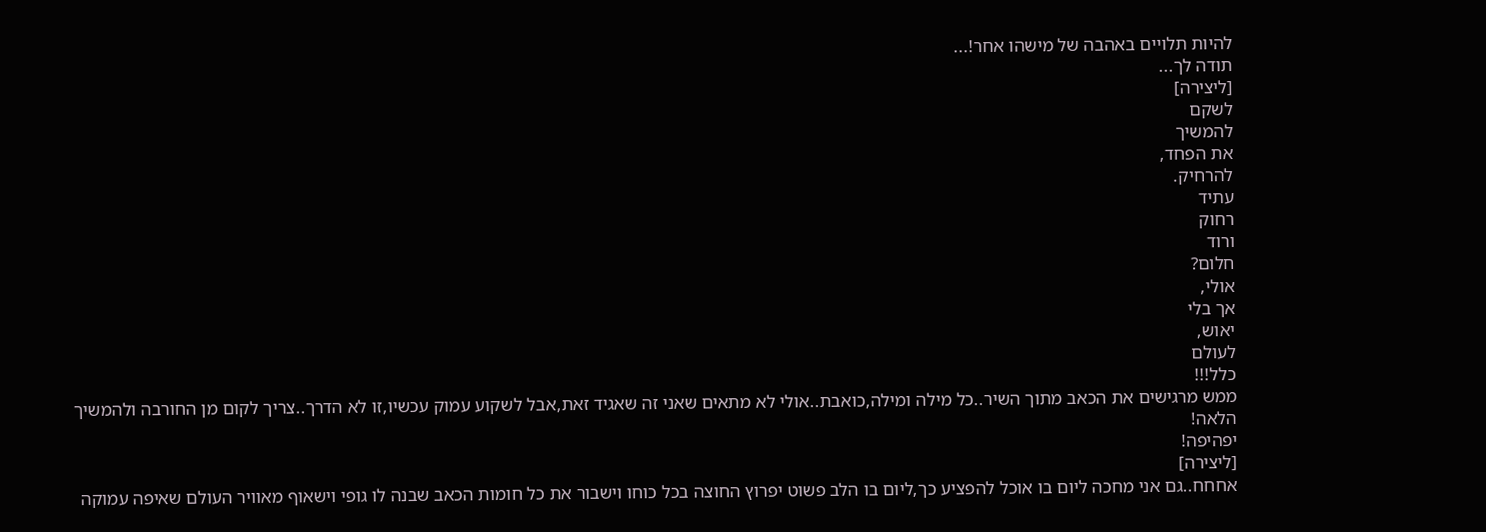להיות תלויים באהבה של מישהו אחר!...
תודה לך...
[ליצירה]
לשקם
להמשיך
את הפחד,
להרחיק.
עתיד
רחוק
ורוד
חלום?
אולי,
אך בלי
יאוש,
לעולם
כלל!!!
ממש מרגישים את הכאב מתוך השיר..כל מילה ומילה,כואבת..אולי לא מתאים שאני זה שאגיד זאת,אבל לשקוע עמוק עכשיו,זו לא הדרך..צריך לקום מן החורבה ולהמשיך הלאה!
יפהיפה!
[ליצירה]
אחחח..גם אני מחכה ליום בו אוכל להפציע כך,ליום בו הלב פשוט יפרוץ החוצה בכל כוחו וישבור את כל חומות הכאב שבנה לו גופי וישאוף מאוויר העולם שאיפה עמוקה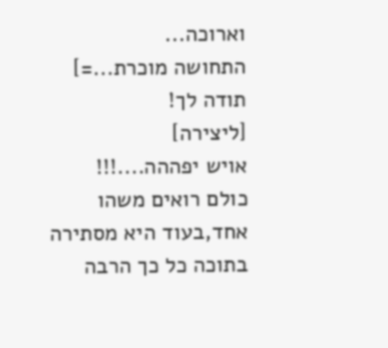וארוכה...
התחושה מוכרת...=]
תודה לך!
[ליצירה]
אויש יפההה....!!!
כולם רואים משהו אחד,בעוד היא מסתירה בתוכה כל כך הרבה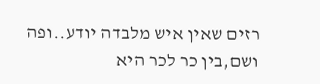רזים שאין איש מלבדה יודע..ופה ושם,בין כר לכר היא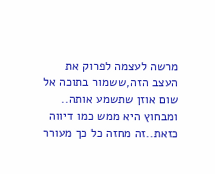מרשה לעצמה לפרוק את העצב הזה,ששמור בתוכה אל שום אוזן שתשמע אותה..
ומבחוץ היא ממש כמו דיווה כזאת..זה מחזה כל כך מעורר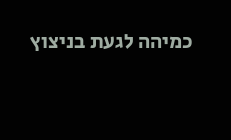כמיהה לגעת בניצוץ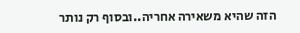הזה שהיא משאירה אחריה..ובסוף רק נותר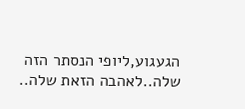הגעגוע,ליופי הנסתר הזה שלה..לאהבה הזאת שלה..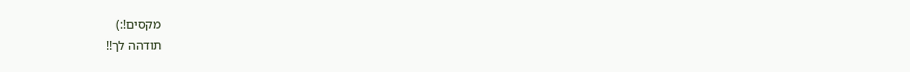מקסים!:)
תודהה לך!!